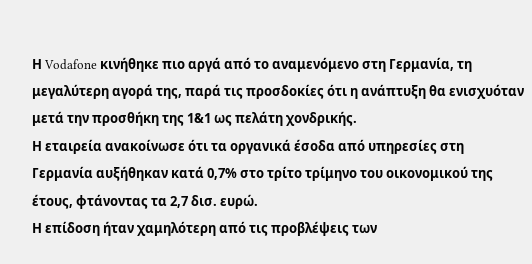Η Vodafone κινήθηκε πιο αργά από το αναμενόμενο στη Γερμανία, τη μεγαλύτερη αγορά της, παρά τις προσδοκίες ότι η ανάπτυξη θα ενισχυόταν μετά την προσθήκη της 1&1 ως πελάτη χονδρικής.
Η εταιρεία ανακοίνωσε ότι τα οργανικά έσοδα από υπηρεσίες στη Γερμανία αυξήθηκαν κατά 0,7% στο τρίτο τρίμηνο του οικονομικού της έτους, φτάνοντας τα 2,7 δισ. ευρώ.
Η επίδοση ήταν χαμηλότερη από τις προβλέψεις των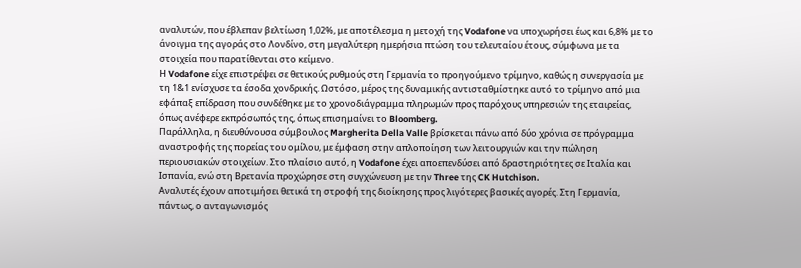αναλυτών, που έβλεπαν βελτίωση 1,02%, με αποτέλεσμα η μετοχή της Vodafone να υποχωρήσει έως και 6,8% με το άνοιγμα της αγοράς στο Λονδίνο, στη μεγαλύτερη ημερήσια πτώση του τελευταίου έτους, σύμφωνα με τα στοιχεία που παρατίθενται στο κείμενο.
Η Vodafone είχε επιστρέψει σε θετικούς ρυθμούς στη Γερμανία το προηγούμενο τρίμηνο, καθώς η συνεργασία με τη 1&1 ενίσχυσε τα έσοδα χονδρικής. Ωστόσο, μέρος της δυναμικής αντισταθμίστηκε αυτό το τρίμηνο από μια εφάπαξ επίδραση που συνδέθηκε με το χρονοδιάγραμμα πληρωμών προς παρόχους υπηρεσιών της εταιρείας, όπως ανέφερε εκπρόσωπός της, όπως επισημαίνει το Bloomberg.
Παράλληλα, η διευθύνουσα σύμβουλος Margherita Della Valle βρίσκεται πάνω από δύο χρόνια σε πρόγραμμα αναστροφής της πορείας του ομίλου, με έμφαση στην απλοποίηση των λειτουργιών και την πώληση περιουσιακών στοιχείων. Στο πλαίσιο αυτό, η Vodafone έχει αποεπενδύσει από δραστηριότητες σε Ιταλία και Ισπανία, ενώ στη Βρετανία προχώρησε στη συγχώνευση με την Three της CK Hutchison.
Αναλυτές έχουν αποτιμήσει θετικά τη στροφή της διοίκησης προς λιγότερες βασικές αγορές. Στη Γερμανία, πάντως, ο ανταγωνισμός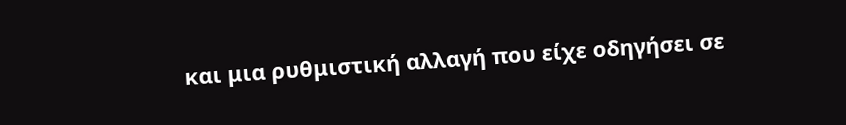και μια ρυθμιστική αλλαγή που είχε οδηγήσει σε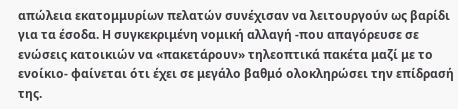απώλεια εκατομμυρίων πελατών συνέχισαν να λειτουργούν ως βαρίδι για τα έσοδα. Η συγκεκριμένη νομική αλλαγή -που απαγόρευσε σε ενώσεις κατοικιών να «πακετάρουν» τηλεοπτικά πακέτα μαζί με το ενοίκιο- φαίνεται ότι έχει σε μεγάλο βαθμό ολοκληρώσει την επίδρασή της.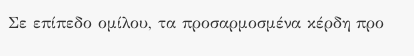Σε επίπεδο ομίλου, τα προσαρμοσμένα κέρδη προ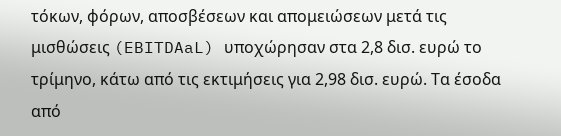τόκων, φόρων, αποσβέσεων και απομειώσεων μετά τις μισθώσεις (EBITDAaL) υποχώρησαν στα 2,8 δισ. ευρώ το τρίμηνο, κάτω από τις εκτιμήσεις για 2,98 δισ. ευρώ. Τα έσοδα από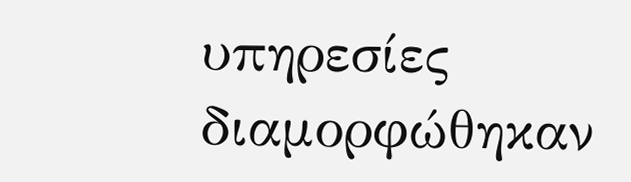υπηρεσίες διαμορφώθηκαν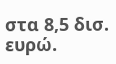στα 8,5 δισ. ευρώ.